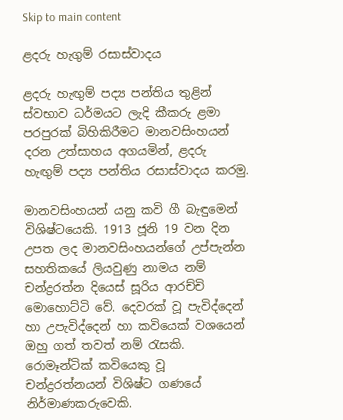Skip to main content

ළදරු හැගුම් රසාස්වාදය

ළදරු හැඟුම් පද්‍ය පන්තිය තුළින් ස්වභාව ධර්මයට ලැදි කීකරු ළමා පරපුරක් බිහිකිරීමට මානවසිංහයන් දරන උත්සාහය අගයමින්, ළදරු හැඟුම් පද්‍ය පන්තිය රසාස්වාදය කරමු.

මානවසිංහයන් යනු කවි ගී බැඳුමෙන් විශිෂ්ටයෙකි. 1913 ජූනි 19 වන දින උපත ලද මානවසිංහයන්ගේ උප්පැන්න සහතිකයේ ලියවුණු නාමය නම් චන්ද්‍රරත්න දියෙස් සූරිය ආරච්චි මොහොට්ටි වේ. දෙවරක් වූ පැවිද්දෙන් හා උපැවිද්දෙන් හා කවියෙක් වශයෙන් ඔහු ගත් තවත් නම් රැසකි. රොමෑන්ටික් කවියෙකු වූ චන්ද්‍රරත්නයන් විශිෂ්ට ගණයේ නිර්මාණකරුවෙකි.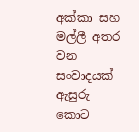අක්කා සහ මල්ලී අතර වන සංවාදයක් ඇසුරු කොට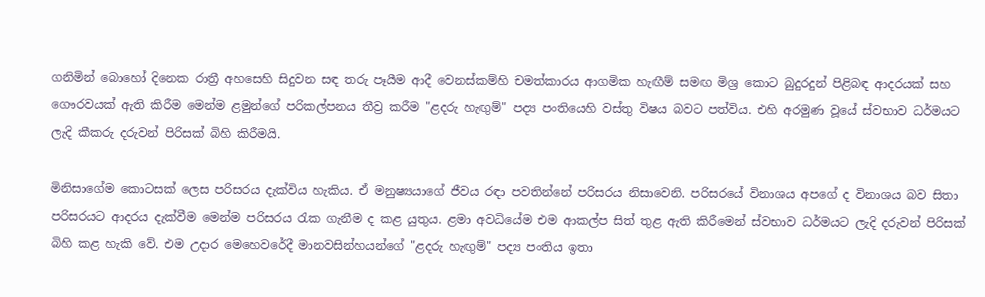ගනිමින් බොහෝ දිනෙක රාත්‍රී අහසෙහි සිදුවන සඳ තරු පෑයීම ආදී වෙනස්කම්හි චමත්කාරය ආගමික හැඟීම් සමඟ මිශ්‍ර කොට බුදුරදුන් පිළිබඳ ආදරයක් සහ ගෞරවයක් ඇති කිරීම මෙන්ම ළමුන්ගේ පරිකල්පනය තීව්‍ර කරීම "ළදරු හැඟුම්" පද්‍ය පංතියෙහි වස්තු විෂය බවට පත්විය. එහි අරමුණ වූයේ ස්වභාව ධර්මයට ලැදි කීකරු දරුවන් පිරිසක් බිහි කිරීමයි.

මිනිසාගේම කොටසක් ලෙස පරිසරය දැක්විය හැකිය. ඒ මනුෂ්‍යයාගේ ජීවය රඳා පවතින්නේ පරිසරය නිසාවෙනි. පරිසරයේ විනාශය අපගේ ද විනාශය බව සිතා පරිසරයට ආදරය දැක්වීම මෙන්ම පරිසරය රැක ගැනීම ද කළ යුතුය. ළමා අවධියේම එම ආකල්ප සිත් තුළ ඇති කිරීමෙන් ස්වභාව ධර්මයට ලැදි දරුවන් පිරිසක් බිහි කළ හැකි වේ. එම උදාර මෙහෙවරේදී මානවසින්හයන්ගේ "ළදරු හැඟුම්" පද්‍ය පංතිය ඉතා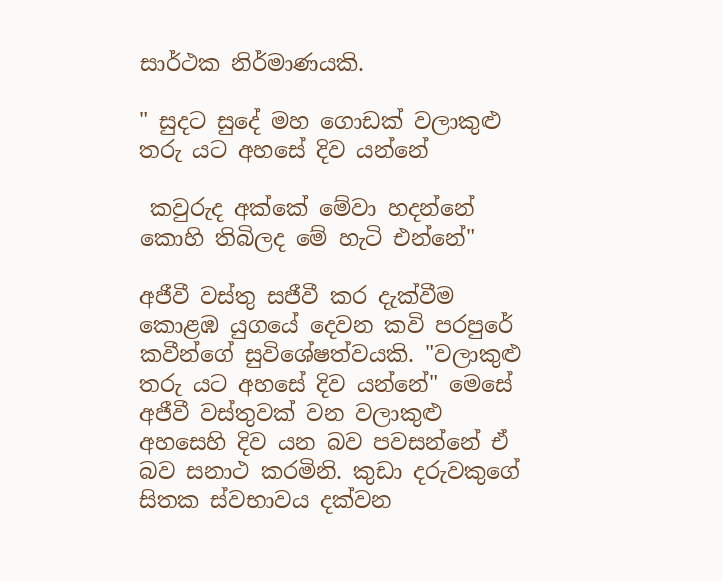සාර්ථක නිර්මාණයකි.

" සුදට සුදේ මහ ගොඩක් වලාකුළු තරු යට අහසේ දිව යන්නේ

 කවුරුද අක්කේ මේවා හදන්නේ කොහි තිබිලද මේ හැටි එන්නේ"

අජීවී වස්තු සජීවී කර දැක්වීම කොළඹ යුගයේ දෙවන කවි පරපුරේ කවීන්ගේ සුවිශේෂත්වයකි. "වලාකුළු තරු යට අහසේ දිව යන්නේ" මෙසේ අජීවී වස්තුවක් වන වලාකුළු අහසෙහි දිව යන බව පවසන්නේ ඒ බව සනාථ කරමිනි. කුඩා දරුවකුගේ සිතක ස්වභාවය දක්වන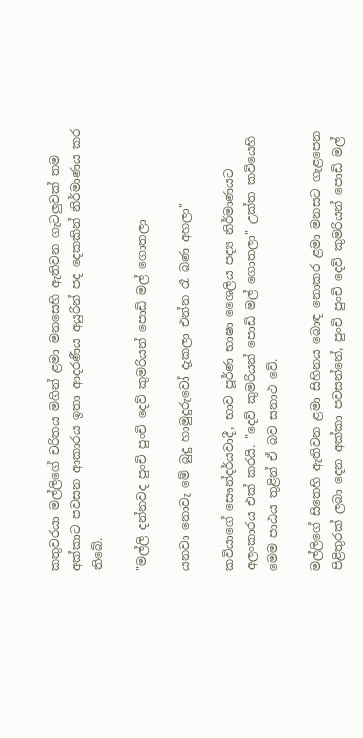කතුවරයා මල්ලිගේ චරිතය මගින් ළමා මනසෙහි ඇතිවන ගැටලුවක් තම අක්කාට පවසන ආකාරය ඉතා ආදරණීය අයුරින් පද දෙකකින් නිර්මාණය කර තිබේ.

"මල්ලි දන්නවද පුංචි පුංචි දෙව් කුමරියන් පොඩි මල් ගොතලා

යනවා නොවැ මේ බුදු හාමුදුරුවෝ දැකලා එන්න රෑ බණ අහලා"

කවියාගේ සෞන්දර්යවාදී, භාව පූර්ණ භාෂා ශෛලිය පද්‍ය නිර්මාණයට අලංකාරය එක් කරයි. "දෙව් කුමරියන් පොඩි මල් ගොතලා" උක්ත කවියෙහි මෙම පාඨය තුළින් ඒ බව සනාථ වේ.

මල්ලිගේ සිතෙහි ඇතිවන ළමා සිහිනය බොඳ නොකර ළමා මනසට ගැළපෙන පිළිතුරක් ලබා දෙන අක්කා පවසන්නේ, පුංචි පුංචි දෙව් කුමරියන් පොඩි මල්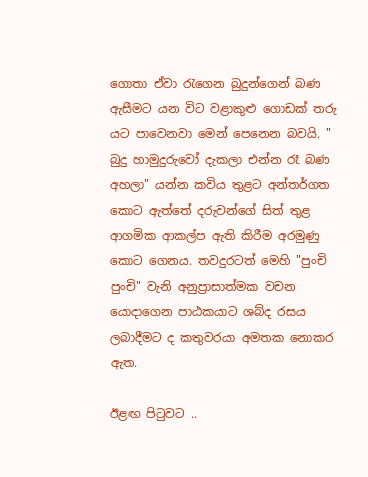ගොතා ඒවා රැගෙන බුදුන්ගෙන් බණ ඇසීමට යන විට වළාකුළු ගොඩක් තරු යට පාවෙනවා මෙන් පෙනෙන බවයි. " බුදු හාමුදුරුවෝ දැකලා එන්න රෑ බණ අහලා" යන්න කවිය තුළට අන්තර්ගත කොට ඇත්තේ දරුවන්ගේ සිත් තුළ ආගමික ආකල්ප ඇති කිරීම අරමුණු කොට ගෙනය. තවදුරටත් මෙහි "පුංචි පුංචි" වැනි අනුප්‍රාසාත්මක වචන යොදාගෙන පාඨකයාට ශබ්ද රසය ලබාදීමට ද කතුවරයා අමතක නොකර ඇත.

ඊළඟ පිටුවට ..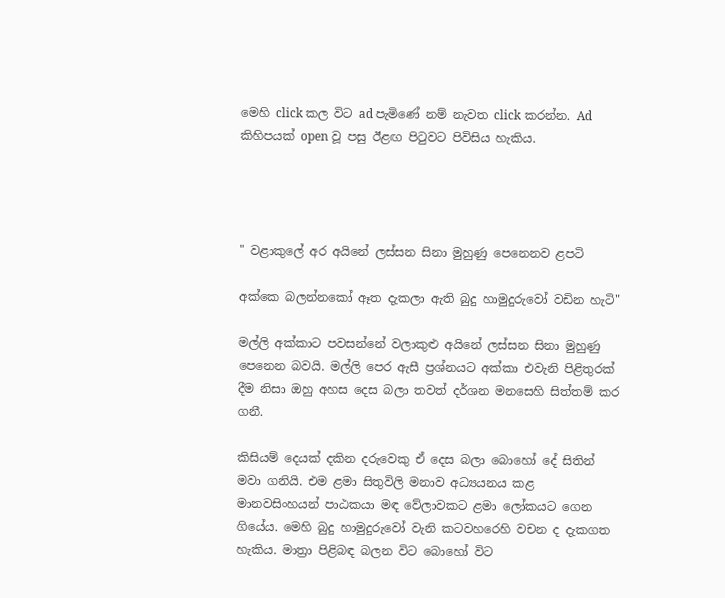මෙහි click කල විට ad පැමිණේ නම් නැවත click කරන්න. Ad කිහිපයක් open වූ පසු ඊළඟ පිටුවට පිවිසිය හැකිය.




" වළාකුලේ අර අයිනේ ලස්සන සිනා මුහුණු පෙනෙනව ළපටි

අක්කෙ බලන්නකෝ ඈත දැකලා ඇති බුදු හාමුදුරුවෝ වඩින හැටි"

මල්ලි අක්කාට පවසන්නේ වලාකුළු අයිනේ ලස්සන සිනා මුහුණු පෙනෙන බවයි. මල්ලි පෙර ඇසී ප්‍රශ්නයට අක්කා එවැනි පිළිතුරක් දීම නිසා ඔහු අහස දෙස බලා තවත් දර්ශන මනසෙහි සිත්තම් කර ගනී.

කිසියම් දෙයක් දකින දරුවෙකු ඒ දෙස බලා බොහෝ දේ සිතින් මවා ගනියි. එම ළමා සිතුවිලි මනාව අධ්‍යයනය කළ මානවසිංහයන් පාඨකයා මඳ වේලාවකට ළමා ලෝකයට ගෙන ගියේය. මෙහි බුදු හාමුදුරුවෝ වැනි කටවහරෙහි වචන ද දැකගත හැකිය. මාත්‍රා පිළිබඳ බලන විට බොහෝ විට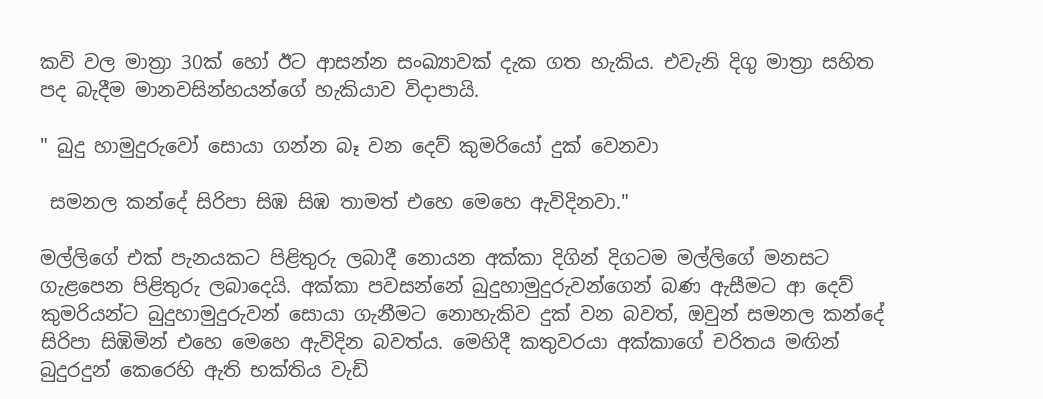කවි වල මාත්‍රා 30ක් හෝ ඊට ආසන්න සංඛ්‍යාවක් දැක ගත හැකිය. එවැනි දිගු මාත්‍රා සහිත පද බැදීම මානවසින්හයන්ගේ හැකියාව විදාපායි.

" බුදු හාමුදුරුවෝ සොයා ගන්න බෑ වන දෙව් කුමරියෝ දුක් වෙනවා

 සමනල කන්දේ සිරිපා සිඹ සිඹ තාමත් එහෙ මෙහෙ ඇවිදිනවා."

මල්ලිගේ එක් පැනයකට පිළිතුරු ලබාදී නොයන අක්කා දිගින් දිගටම මල්ලිගේ මනසට ගැළපෙන පිළිතුරු ලබාදෙයි. අක්කා පවසන්නේ බුදුහාමුදුරුවන්ගෙන් බණ ඇසීමට ආ දෙව් කුමරියන්ට බුදුහාමුදුරුවන් සොයා ගැනීමට නොහැකිව දුක් වන බවත්, ඔවුන් සමනල කන්දේ සිරිපා සිඹිමින් එහෙ මෙහෙ ඇවිදින බවත්ය. මෙහිදී කතුවරයා අක්කාගේ චරිතය මඟින් බුදුරදුන් කෙරෙහි ඇති භක්තිය වැඩි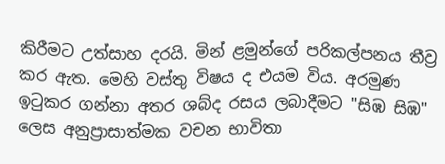කිරීමට උත්සාහ දරයි. මින් ළමුන්ගේ පරිකල්පනය තීව්‍ර කර ඇත. මෙහි වස්තු විෂය ද එයම විය. අරමුණ ඉටුකර ගන්නා අතර ශබ්ද රසය ලබාදීමට "සිඹ සිඹ" ලෙස අනුප්‍රාසාත්මක වචන භාවිතා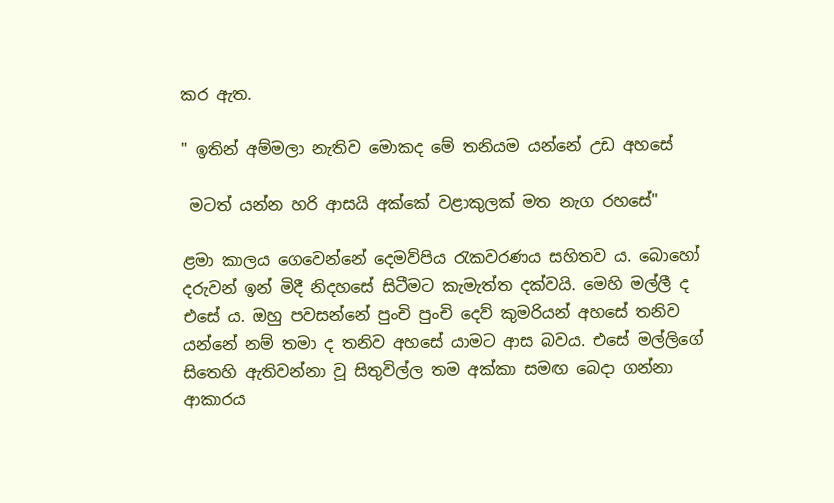කර ඇත.

" ඉතින් අම්මලා නැතිව මොකද මේ තනියම යන්නේ උඩ අහසේ

 මටත් යන්න හරි ආසයි අක්කේ වළාකුලක් මත නැග රහසේ"

ළමා කාලය ගෙවෙන්නේ දෙමව්පිය රැකවරණය සහිතව ය. බොහෝ දරුවන් ඉන් මිදී නිදහසේ සිටීමට කැමැත්ත දක්වයි. මෙහි මල්ලී ද එසේ ය. ඔහු පවසන්නේ පුංචි පුංචි දෙව් කුමරියන් අහසේ තනිව යන්නේ නම් තමා ද තනිව අහසේ යාමට ආස බවය. එසේ මල්ලිගේ සිතෙහි ඇතිවන්නා වූ සිතුවිල්ල තම අක්කා සමඟ බෙදා ගන්නා ආකාරය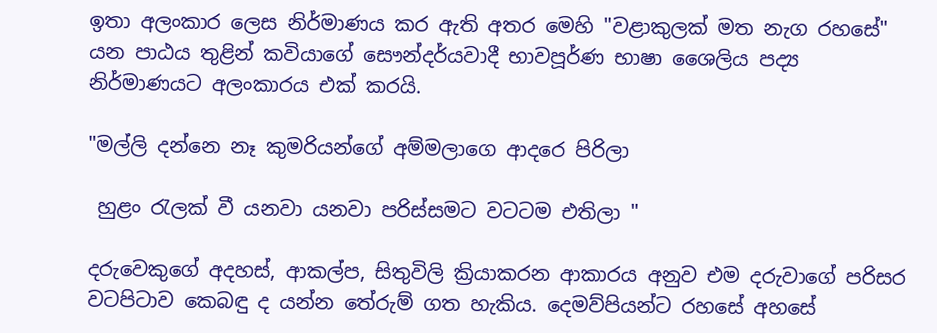ඉතා අලංකාර ලෙස නිර්මාණය කර ඇති අතර මෙහි "වළාකුලක් මත නැග රහසේ" යන පාඨය තුළින් කවියාගේ සෞන්දර්යවාදී භාවපූර්ණ භාෂා ශෛලිය පද්‍ය නිර්මාණයට අලංකාරය එක් කරයි.

"මල්ලි දන්නෙ නෑ කුමරියන්ගේ අම්මලාගෙ ආදරෙ පිරිලා

 හුළං රැලක් වී යනවා යනවා පරිස්සමට වටටම එතිලා "

දරුවෙකුගේ අදහස්, ආකල්ප, සිතුවිලි ක්‍රියාකරන ආකාරය අනුව එම දරුවාගේ පරිසර වටපිටාව කෙබඳු ද යන්න තේරුම් ගත හැකිය. දෙමව්පියන්ට රහසේ අහසේ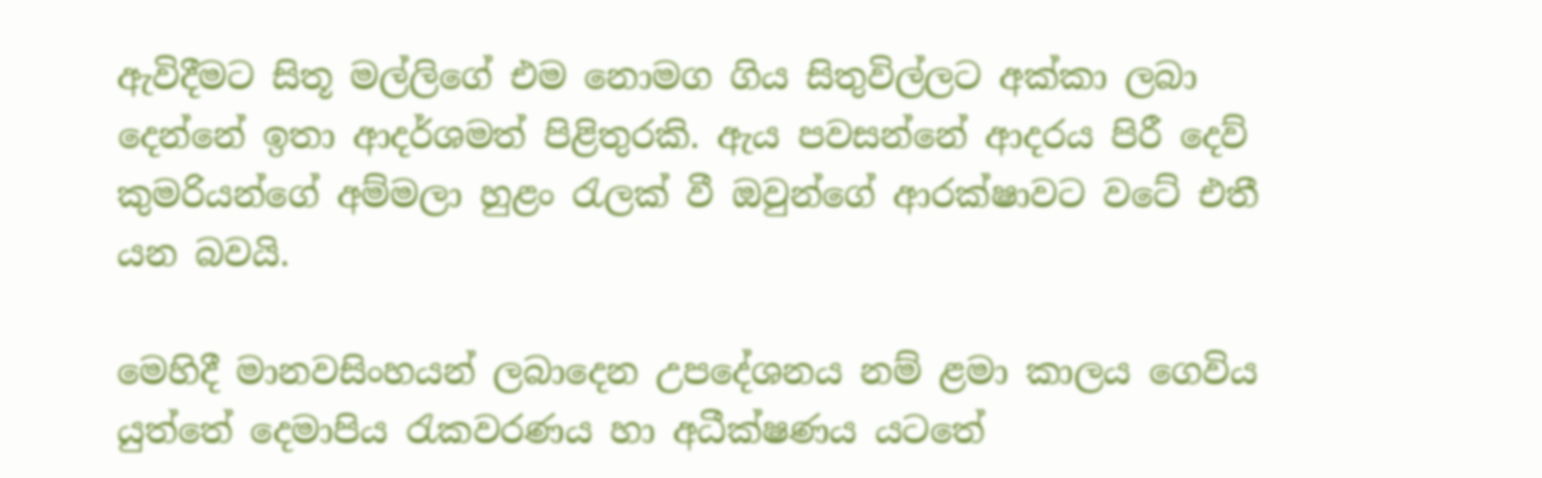ඇවිදීමට සිතූ මල්ලිගේ එම නොමග ගිය සිතුවිල්ලට අක්කා ලබා දෙන්නේ ඉතා ආදර්ශමත් පිළිතුරකි. ඇය පවසන්නේ ආදරය පිරී දෙව් කුමරියන්ගේ අම්මලා හුළං රැලක් වී ඔවුන්ගේ ආරක්ෂාවට වටේ එතී යන බවයි.

මෙහිදී මානවසිංහයන් ලබාදෙන උපදේශනය නම් ළමා කාලය ගෙවිය යුත්තේ දෙමාපිය රැකවරණය හා අධීක්ෂණය යටතේ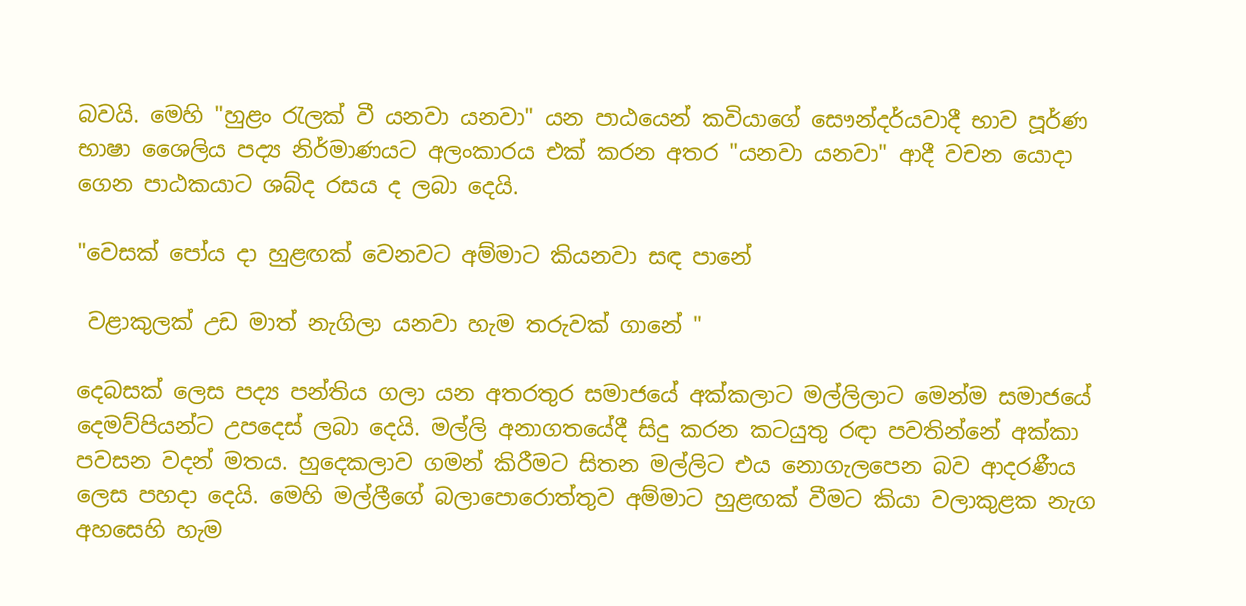බවයි. මෙහි "හුළං රැලක් වී යනවා යනවා" යන පාඨයෙන් කවියාගේ සෞන්දර්යවාදී භාව පූර්ණ භාෂා ශෛලිය පද්‍ය නිර්මාණයට අලංකාරය එක් කරන අතර "යනවා යනවා" ආදී වචන යොදා ගෙන පාඨකයාට ශබ්ද රසය ද ලබා දෙයි.

"වෙසක් පෝය දා හුළඟක් වෙනවට අම්මාට කියනවා සඳ පානේ

 වළාකුලක් උඩ මාත් නැගිලා යනවා හැම තරුවක් ගානේ "

දෙබසක් ලෙස පද්‍ය පන්තිය ගලා යන අතරතුර සමාජයේ අක්කලාට මල්ලිලාට මෙන්ම සමාජයේ දෙමව්පියන්ට උපදෙස් ලබා දෙයි. මල්ලි අනාගතයේදී සිදු කරන කටයුතු රඳා පවතින්නේ අක්කා පවසන වදන් මතය. හුදෙකලාව ගමන් කිරීමට සිතන මල්ලිට එය නොගැලපෙන බව ආදරණීය ලෙස පහදා දෙයි. මෙහි මල්ලීගේ බලාපොරොත්තුව අම්මාට හුළඟක් වීමට කියා වලාකුළක නැග අහසෙහි හැම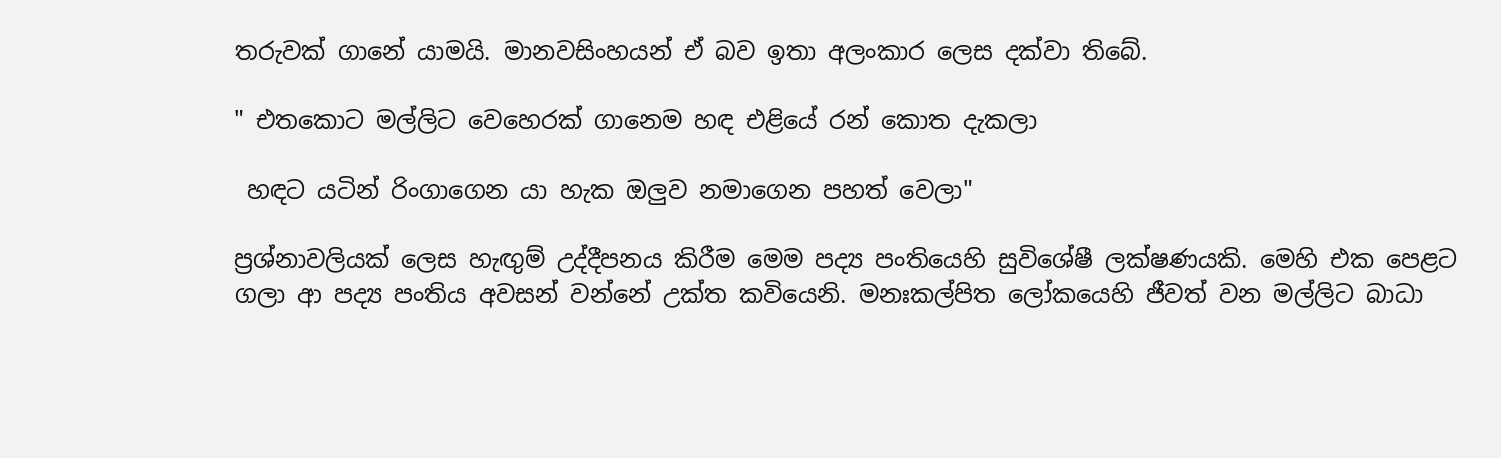තරුවක් ගානේ යාමයි. මානවසිංහයන් ඒ බව ඉතා අලංකාර ලෙස දක්වා තිබේ.

" එතකොට මල්ලිට වෙහෙරක් ගානෙම හඳ එළියේ රන් කොත දැකලා

 හඳට යටින් රිංගාගෙන යා හැක ඔලුව නමාගෙන පහත් වෙලා"

ප්‍රශ්නාවලියක් ලෙස හැඟුම් උද්දීපනය කිරීම මෙම පද්‍ය පංතියෙහි සුවිශේෂී ලක්ෂණයකි. මෙහි එක පෙළට ගලා ආ පද්‍ය පංතිය අවසන් වන්නේ උක්ත කවියෙනි. මනඃකල්පිත ලෝකයෙහි ජීවත් වන මල්ලිට බාධා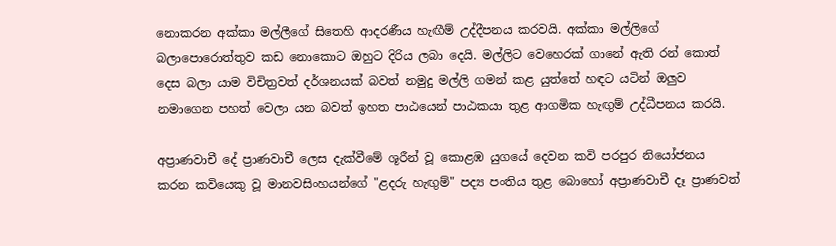නොකරන අක්කා මල්ලීගේ සිතෙහි ආදරණීය හැඟීම් උද්දීපනය කරවයි. අක්කා මල්ලිගේ බලාපොරොත්තුව කඩ නොකොට ඔහුට දිරිය ලබා දෙයි. මල්ලිට වෙහෙරක් ගානේ ඇති රන් කොත් දෙස බලා යාම විචිත්‍රවත් දර්ශනයක් බවත් නමුදු මල්ලි ගමන් කළ යුත්තේ හඳට යටින් ඔලුව නමාගෙන පහත් වෙලා යන බවත් ඉහත පාඨයෙන් පාඨකයා තුළ ආගමික හැඟුම් උද්ධීපනය කරයි.

අප්‍රාණවාචී දේ ප්‍රාණවාචී ලෙස දැක්වීමේ ශූරීන් වූ කොළඹ යුගයේ දෙවන කවි පරපුර නියෝජනය කරන කවියෙකු වූ මානවසිංහයන්ගේ "ළදරු හැඟුම්" පද්‍ය පංතිය තුළ බොහෝ අප්‍රාණවාචී දෑ ප්‍රාණවත්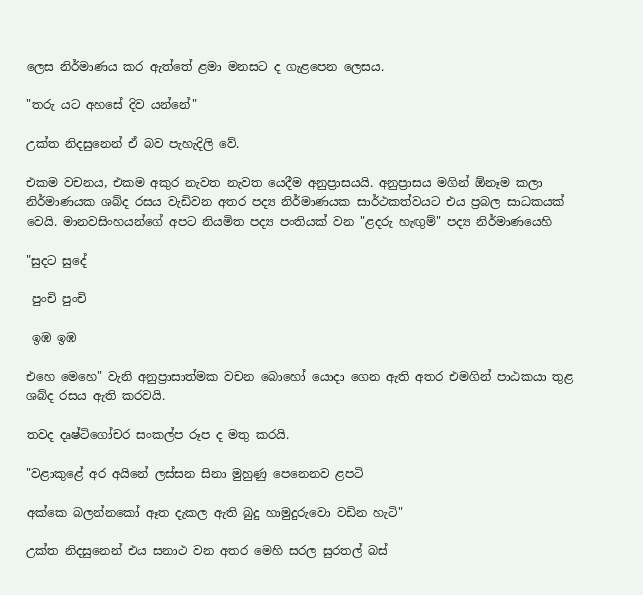ලෙස නිර්මාණය කර ඇත්තේ ළමා මනසට ද ගැළපෙන ලෙසය.

"තරු යට අහසේ දිව යන්නේ"

උක්ත නිදසුනෙන් ඒ බව පැහැදිලි වේ.

එකම වචනය, එකම අකුර නැවත නැවත යෙදීම අනුප්‍රාසයයි. අනුප්‍රාසය මගින් ඕනෑම කලා නිර්මාණයක ශබ්ද රසය වැඩිවන අතර පද්‍ය නිර්මාණයක සාර්ථකත්වයට එය ප්‍රබල සාධකයක් වෙයි. මානවසිංහයන්ගේ අපට නියමිත පද්‍ය පංතියක් වන "ළදරු හැඟුම්" පද්‍ය නිර්මාණයෙහි

"සුදට සුදේ

 පුංචි පුංචි

 ඉඹ ඉඹ

එහෙ මෙහෙ" වැනි අනුප්‍රාසාත්මක වචන බොහෝ යොදා ගෙන ඇති අතර එමගින් පාඨකයා තුළ ශබ්ද රසය ඇති කරවයි.

තවද දෘෂ්ටිගෝචර සංකල්ප රූප ද මතු කරයි.

"වළාකුළේ අර අයිනේ ලස්සන සිනා මුහුණු පෙනෙනව ළපටි

අක්කෙ බලන්නකෝ ඈත දැකල ඇති බුදු හාමුදුරුවො වඩින හැටි"

උක්ත නිදසුනෙන් එය සනාථ වන අතර මෙහි සරල සුරතල් බස්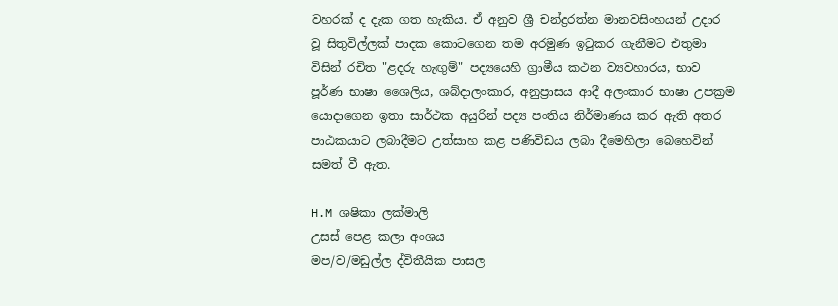වහරක් ද දැක ගත හැකිය. ඒ අනුව ශ්‍රී චන්ද්‍රරත්න මානවසිංහයන් උදාර වූ සිතුවිල්ලක් පාදක කොටගෙන තම අරමුණ ඉටුකර ගැනීමට එතුමා විසින් රචිත "ළදරු හැඟුම්" පද්‍යයෙහි ග්‍රාමීය කථන ව්‍යවහාරය, භාව පූර්ණ භාෂා ශෛලිය, ශබ්දාලංකාර, අනුප්‍රාසය ආදී අලංකාර භාෂා උපක්‍රම යොදාගෙන ඉතා සාර්ථක අයුරින් පද්‍ය පංතිය නිර්මාණය කර ඇති අතර පාඨකයාට ලබාදීමට උත්සාහ කළ පණිවිඩය ලබා දීමෙහිලා බෙහෙවින් සමත් වී ඇත.

H.M ශෂිකා ලක්මාලි
උසස් පෙළ කලා අංශය
මප/ව/මඩුල්ල ද්විතීයික පාසල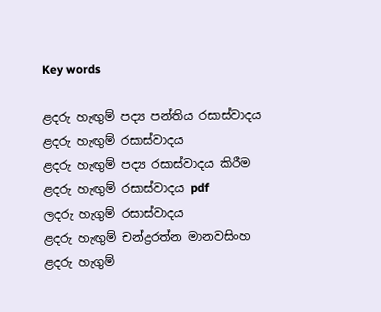Key words

ළදරු හැඟුම් පද්‍ය පන්තිය රසාස්වාදය
ළදරු හැඟුම් රසාස්වාදය
ළදරු හැඟුම් පද්‍ය රසාස්වාදය කිරීම
ළදරු හැඟුම් රසාස්වාදය pdf
ලදරු හැගුම් රසාස්වාදය
ළදරු හැඟුම් චන්ද්‍රරත්න මානවසිංහ
ළදරු හැගුම්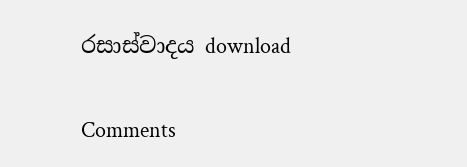රසාස්වාදය download

Comments